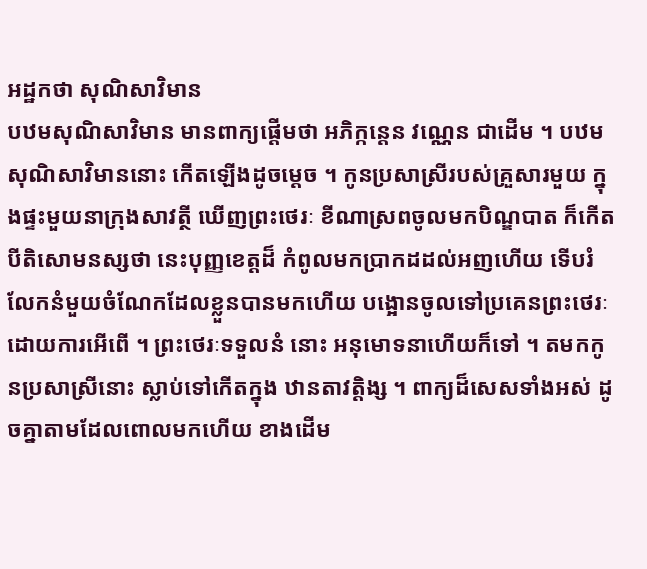អដ្ឋកថា សុណិសាវិមាន
បឋមសុណិសាវិមាន មានពាក្យផ្តើមថា អភិក្កន្តេន វណ្ណេន ជាដើម ។ បឋមសុណិសាវិមាននោះ កើតឡើងដូចម្តេច ។ កូនប្រសាស្រីរបស់គ្រួសារមួយ ក្នុងផ្ទះមួយនាក្រុងសាវត្ថី ឃើញព្រះថេរៈ ខីណាស្រពចូលមកបិណ្ឌបាត ក៏កើតបីតិសោមនស្សថា នេះបុញ្ញខេត្តដ៏ កំពូលមកប្រាកដដល់អញហើយ ទើបរំលែកនំមួយចំណែកដែលខ្លួនបានមកហើយ បង្អោនចូលទៅប្រគេនព្រះថេរៈដោយការអើពើ ។ ព្រះថេរៈទទួលនំ នោះ អនុមោទនាហើយក៏ទៅ ។ តមកកូនប្រសាស្រីនោះ ស្លាប់ទៅកើតក្នុង ឋានតាវត្តិង្ស ។ ពាក្យដ៏សេសទាំងអស់ ដូចគ្នាតាមដែលពោលមកហើយ ខាងដើម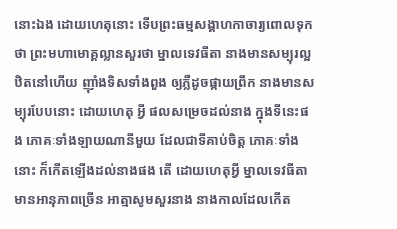នោះឯង ដោយហេតុនោះ ទើបព្រះធម្មសង្គាហកាចារ្យពោលទុកថា ព្រះមហាមោគ្គល្លានសួរថា ម្នាលទេវធីតា នាងមានសម្បុរល្អ ឋិតនៅហើយ ញ៉ាំងទិសទាំងពួង ឲ្យភ្លឺដូចផ្កាយព្រឹក នាងមានសម្បុរបែបនោះ ដោយហេតុ អ្វី ផលសម្រេចដល់នាង ក្នុងទីនេះផង ភោគៈទាំងឡាយណានីមួយ ដែលជាទីគាប់ចិត្ត ភោគៈទាំងនោះ ក៏កើតឡើងដល់នាងផង តើ ដោយហេតុអ្វី ម្នាលទេវធីតា មានអានុភាពច្រើន អាត្មាសូមសួរនាង នាងកាលដែលកើត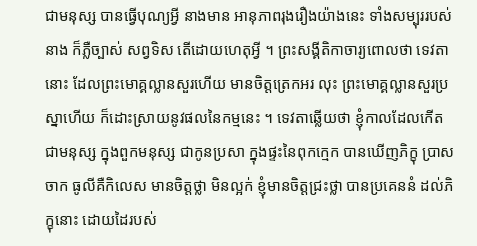ជាមនុស្ស បានធ្វើបុណ្យអ្វី នាងមាន អានុភាពរុងរឿងយ៉ាងនេះ ទាំងសម្បុររបស់នាង ក៏ភ្លឺច្បាស់ សព្វទិស តើដោយហេតុអ្វី ។ ព្រះសង្គីតិកាចារ្យពោលថា ទេវតានោះ ដែលព្រះមោគ្គល្លានសួរហើយ មានចិត្តត្រេកអរ លុះ ព្រះមោគ្គល្លានសួរប្រស្នាហើយ ក៏ដោះស្រាយនូវផលនៃកម្មនេះ ។ ទេវតាឆ្លើយថា ខ្ញុំកាលដែលកើតជាមនុស្ស ក្នុងពួកមនុស្ស ជាកូនប្រសា ក្នុងផ្ទះនៃពុកក្មេក បានឃើញភិក្ខុ ប្រាសចាក ធូលីគឺកិលេស មានចិត្តថ្លា មិនល្អក់ ខ្ញុំមានចិត្តជ្រះថ្លា បានប្រគេននំ ដល់ភិក្ខុនោះ ដោយដៃរបស់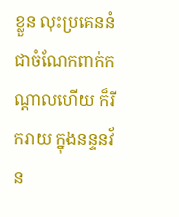ខ្លួន លុះប្រគេននំជាចំណែកពាក់កណ្តាលហើយ ក៏រីករាយ ក្នុងនន្ទនវ័ន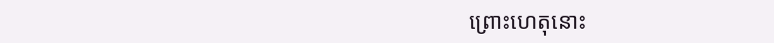ព្រោះហេតុនោះ